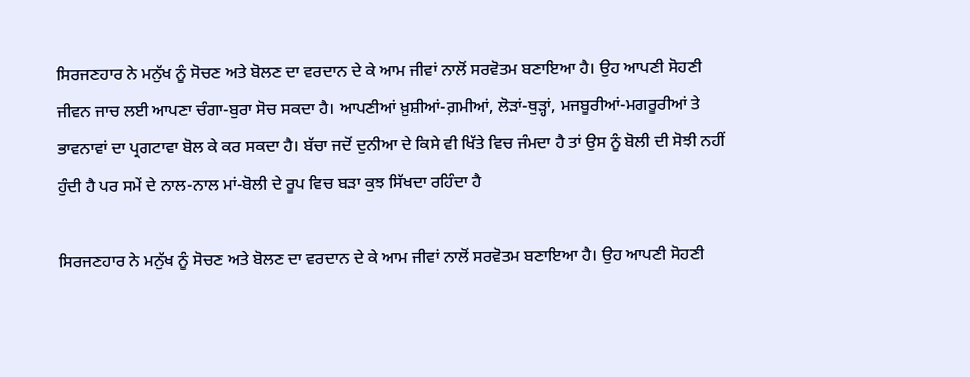ਸਿਰਜਣਹਾਰ ਨੇ ਮਨੁੱਖ ਨੂੰ ਸੋਚਣ ਅਤੇ ਬੋਲਣ ਦਾ ਵਰਦਾਨ ਦੇ ਕੇ ਆਮ ਜੀਵਾਂ ਨਾਲੋਂ ਸਰਵੋਤਮ ਬਣਾਇਆ ਹੈ। ਉਹ ਆਪਣੀ ਸੋਹਣੀ ਜੀਵਨ ਜਾਚ ਲਈ ਆਪਣਾ ਚੰਗਾ-ਬੁਰਾ ਸੋਚ ਸਕਦਾ ਹੈ। ਆਪਣੀਆਂ ਖ਼ੁਸ਼ੀਆਂ-ਗ਼ਮੀਆਂ, ਲੋੜਾਂ-ਥੁੜ੍ਹਾਂ, ਮਜਬੂਰੀਆਂ-ਮਗਰੂਰੀਆਂ ਤੇ ਭਾਵਨਾਵਾਂ ਦਾ ਪ੍ਰਗਟਾਵਾ ਬੋਲ ਕੇ ਕਰ ਸਕਦਾ ਹੈ। ਬੱਚਾ ਜਦੋਂ ਦੁਨੀਆ ਦੇ ਕਿਸੇ ਵੀ ਖਿੱਤੇ ਵਿਚ ਜੰਮਦਾ ਹੈ ਤਾਂ ਉਸ ਨੂੰ ਬੋਲੀ ਦੀ ਸੋਝੀ ਨਹੀਂ ਹੁੰਦੀ ਹੈ ਪਰ ਸਮੇਂ ਦੇ ਨਾਲ-ਨਾਲ ਮਾਂ-ਬੋਲੀ ਦੇ ਰੂਪ ਵਿਚ ਬੜਾ ਕੁਝ ਸਿੱਖਦਾ ਰਹਿੰਦਾ ਹੈ

ਸਿਰਜਣਹਾਰ ਨੇ ਮਨੁੱਖ ਨੂੰ ਸੋਚਣ ਅਤੇ ਬੋਲਣ ਦਾ ਵਰਦਾਨ ਦੇ ਕੇ ਆਮ ਜੀਵਾਂ ਨਾਲੋਂ ਸਰਵੋਤਮ ਬਣਾਇਆ ਹੈ। ਉਹ ਆਪਣੀ ਸੋਹਣੀ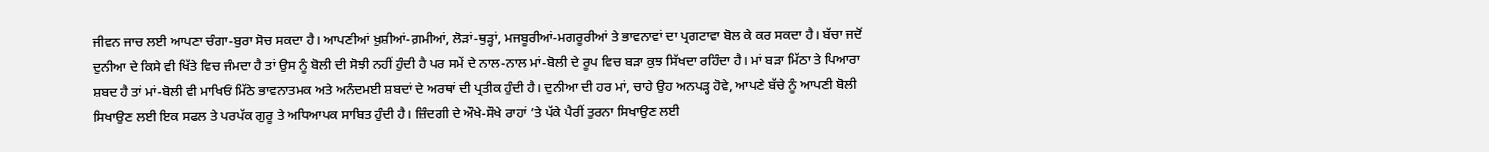ਜੀਵਨ ਜਾਚ ਲਈ ਆਪਣਾ ਚੰਗਾ-ਬੁਰਾ ਸੋਚ ਸਕਦਾ ਹੈ। ਆਪਣੀਆਂ ਖ਼ੁਸ਼ੀਆਂ-ਗ਼ਮੀਆਂ, ਲੋੜਾਂ-ਥੁੜ੍ਹਾਂ, ਮਜਬੂਰੀਆਂ-ਮਗਰੂਰੀਆਂ ਤੇ ਭਾਵਨਾਵਾਂ ਦਾ ਪ੍ਰਗਟਾਵਾ ਬੋਲ ਕੇ ਕਰ ਸਕਦਾ ਹੈ। ਬੱਚਾ ਜਦੋਂ ਦੁਨੀਆ ਦੇ ਕਿਸੇ ਵੀ ਖਿੱਤੇ ਵਿਚ ਜੰਮਦਾ ਹੈ ਤਾਂ ਉਸ ਨੂੰ ਬੋਲੀ ਦੀ ਸੋਝੀ ਨਹੀਂ ਹੁੰਦੀ ਹੈ ਪਰ ਸਮੇਂ ਦੇ ਨਾਲ-ਨਾਲ ਮਾਂ-ਬੋਲੀ ਦੇ ਰੂਪ ਵਿਚ ਬੜਾ ਕੁਝ ਸਿੱਖਦਾ ਰਹਿੰਦਾ ਹੈ। ਮਾਂ ਬੜਾ ਮਿੱਠਾ ਤੇ ਪਿਆਰਾ ਸ਼ਬਦ ਹੈ ਤਾਂ ਮਾਂ-ਬੋਲੀ ਵੀ ਮਾਖਿਓਂ ਮਿੱਠੇ ਭਾਵਨਾਤਮਕ ਅਤੇ ਅਨੰਦਮਈ ਸ਼ਬਦਾਂ ਦੇ ਅਰਥਾਂ ਦੀ ਪ੍ਰਤੀਕ ਹੁੰਦੀ ਹੈ। ਦੁਨੀਆ ਦੀ ਹਰ ਮਾਂ, ਚਾਹੇ ਉਹ ਅਨਪੜ੍ਹ ਹੋਵੇ, ਆਪਣੇ ਬੱਚੇ ਨੂੰ ਆਪਣੀ ਬੋਲੀ ਸਿਖਾਉਣ ਲਈ ਇਕ ਸਫਲ ਤੇ ਪਰਪੱਕ ਗੁਰੂ ਤੇ ਅਧਿਆਪਕ ਸਾਬਿਤ ਹੁੰਦੀ ਹੈ। ਜ਼ਿੰਦਗੀ ਦੇ ਔਖੇ-ਸੌਖੇ ਰਾਹਾਂ ’ਤੇ ਪੱਕੇ ਪੈਰੀਂ ਤੁਰਨਾ ਸਿਖਾਉਣ ਲਈ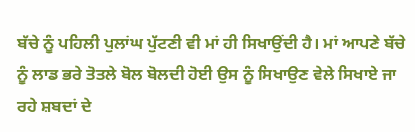ਬੱਚੇ ਨੂੰ ਪਹਿਲੀ ਪੁਲਾਂਘ ਪੁੱਟਣੀ ਵੀ ਮਾਂ ਹੀ ਸਿਖਾਉਂਦੀ ਹੈ। ਮਾਂ ਆਪਣੇ ਬੱਚੇ ਨੂੰ ਲਾਡ ਭਰੇ ਤੋਤਲੇ ਬੋਲ ਬੋਲਦੀ ਹੋਈ ਉਸ ਨੂੰ ਸਿਖਾਉਣ ਵੇਲੇ ਸਿਖਾਏ ਜਾ ਰਹੇ ਸ਼ਬਦਾਂ ਦੇ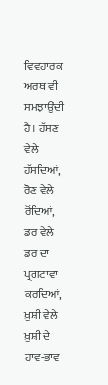ਵਿਵਹਾਰਕ ਅਰਥ ਵੀ ਸਮਝਾਉਂਦੀ ਹੈ। ਹੱਸਣ ਵੇਲੇ ਹੱਸਦਿਆਂ, ਰੋਣ ਵੇਲੇ ਰੋਂਦਿਆਂ, ਡਰ ਵੇਲੇ ਡਰ ਦਾ ਪ੍ਰਗਟਾਵਾ ਕਰਦਿਆਂ, ਖ਼ੁਸ਼ੀ ਵੇਲੇ ਖ਼ੁਸ਼ੀ ਦੇ ਹਾਵ-ਭਾਵ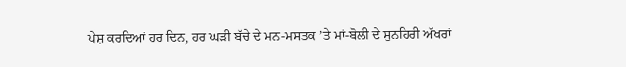ਪੇਸ਼ ਕਰਦਿਆਂ ਹਰ ਦਿਨ, ਹਰ ਘੜੀ ਬੱਚੇ ਦੇ ਮਨ-ਮਸਤਕ ’ਤੇ ਮਾਂ-ਬੋਲੀ ਦੇ ਸੁਨਹਿਰੀ ਅੱਖਰਾਂ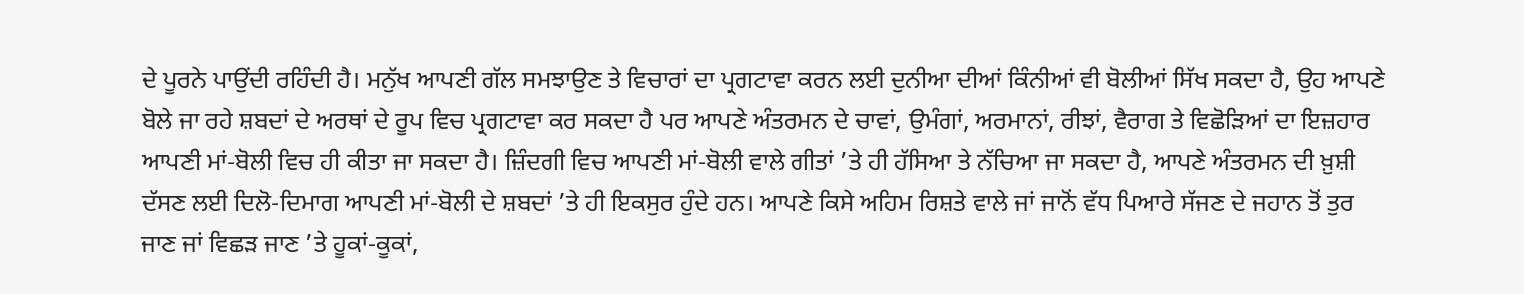ਦੇ ਪੂਰਨੇ ਪਾਉਂਦੀ ਰਹਿੰਦੀ ਹੈ। ਮਨੁੱਖ ਆਪਣੀ ਗੱਲ ਸਮਝਾਉਣ ਤੇ ਵਿਚਾਰਾਂ ਦਾ ਪ੍ਰਗਟਾਵਾ ਕਰਨ ਲਈ ਦੁਨੀਆ ਦੀਆਂ ਕਿੰਨੀਆਂ ਵੀ ਬੋਲੀਆਂ ਸਿੱਖ ਸਕਦਾ ਹੈ, ਉਹ ਆਪਣੇ ਬੋਲੇ ਜਾ ਰਹੇ ਸ਼ਬਦਾਂ ਦੇ ਅਰਥਾਂ ਦੇ ਰੂਪ ਵਿਚ ਪ੍ਰਗਟਾਵਾ ਕਰ ਸਕਦਾ ਹੈ ਪਰ ਆਪਣੇ ਅੰਤਰਮਨ ਦੇ ਚਾਵਾਂ, ਉਮੰਗਾਂ, ਅਰਮਾਨਾਂ, ਰੀਝਾਂ, ਵੈਰਾਗ ਤੇ ਵਿਛੋੜਿਆਂ ਦਾ ਇਜ਼ਹਾਰ ਆਪਣੀ ਮਾਂ-ਬੋਲੀ ਵਿਚ ਹੀ ਕੀਤਾ ਜਾ ਸਕਦਾ ਹੈ। ਜ਼ਿੰਦਗੀ ਵਿਚ ਆਪਣੀ ਮਾਂ-ਬੋਲੀ ਵਾਲੇ ਗੀਤਾਂ ’ਤੇ ਹੀ ਹੱਸਿਆ ਤੇ ਨੱਚਿਆ ਜਾ ਸਕਦਾ ਹੈ, ਆਪਣੇ ਅੰਤਰਮਨ ਦੀ ਖ਼ੁਸ਼ੀ ਦੱਸਣ ਲਈ ਦਿਲੋ-ਦਿਮਾਗ ਆਪਣੀ ਮਾਂ-ਬੋਲੀ ਦੇ ਸ਼ਬਦਾਂ ’ਤੇ ਹੀ ਇਕਸੁਰ ਹੁੰਦੇ ਹਨ। ਆਪਣੇ ਕਿਸੇ ਅਹਿਮ ਰਿਸ਼ਤੇ ਵਾਲੇ ਜਾਂ ਜਾਨੋਂ ਵੱਧ ਪਿਆਰੇ ਸੱਜਣ ਦੇ ਜਹਾਨ ਤੋਂ ਤੁਰ ਜਾਣ ਜਾਂ ਵਿਛੜ ਜਾਣ ’ਤੇ ਹੂਕਾਂ-ਕੂਕਾਂ,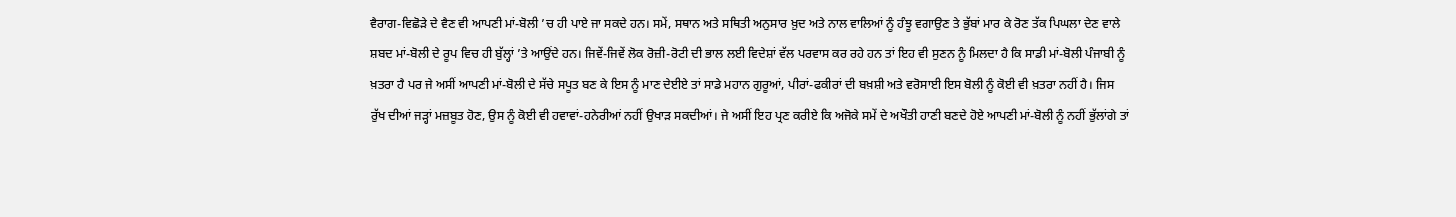ਵੈਰਾਗ-ਵਿਛੋੜੇ ਦੇ ਵੈਣ ਵੀ ਆਪਣੀ ਮਾਂ-ਬੋਲੀ ’ਚ ਹੀ ਪਾਏ ਜਾ ਸਕਦੇ ਹਨ। ਸਮੇਂ, ਸਥਾਨ ਅਤੇ ਸਥਿਤੀ ਅਨੁਸਾਰ ਖ਼ੁਦ ਅਤੇ ਨਾਲ ਵਾਲਿਆਂ ਨੂੰ ਹੰਝੂ ਵਗਾਉਣ ਤੇ ਭੁੱਬਾਂ ਮਾਰ ਕੇ ਰੋਣ ਤੱਕ ਪਿਘਲਾ ਦੇਣ ਵਾਲੇ ਸ਼ਬਦ ਮਾਂ-ਬੋਲੀ ਦੇ ਰੂਪ ਵਿਚ ਹੀ ਬੁੱਲ੍ਹਾਂ ’ਤੇ ਆਉਂਦੇ ਹਨ। ਜਿਵੇਂ-ਜਿਵੇਂ ਲੋਕ ਰੋਜ਼ੀ-ਰੋਟੀ ਦੀ ਭਾਲ ਲਈ ਵਿਦੇਸ਼ਾਂ ਵੱਲ ਪਰਵਾਸ ਕਰ ਰਹੇ ਹਨ ਤਾਂ ਇਹ ਵੀ ਸੁਣਨ ਨੂੰ ਮਿਲਦਾ ਹੈ ਕਿ ਸਾਡੀ ਮਾਂ-ਬੋਲੀ ਪੰਜਾਬੀ ਨੂੰ ਖ਼ਤਰਾ ਹੈ ਪਰ ਜੇ ਅਸੀਂ ਆਪਣੀ ਮਾਂ-ਬੋਲੀ ਦੇ ਸੱਚੇ ਸਪੂਤ ਬਣ ਕੇ ਇਸ ਨੂੰ ਮਾਣ ਦੇਈਏ ਤਾਂ ਸਾਡੇ ਮਹਾਨ ਗੁਰੂਆਂ, ਪੀਰਾਂ-ਫਕੀਰਾਂ ਦੀ ਬਖ਼ਸ਼ੀ ਅਤੇ ਵਰੋਸਾਈ ਇਸ ਬੋਲੀ ਨੂੰ ਕੋਈ ਵੀ ਖ਼ਤਰਾ ਨਹੀਂ ਹੈ। ਜਿਸ ਰੁੱਖ ਦੀਆਂ ਜੜ੍ਹਾਂ ਮਜ਼ਬੂਤ ਹੋਣ, ਉਸ ਨੂੰ ਕੋਈ ਵੀ ਹਵਾਵਾਂ-ਹਨੇਰੀਆਂ ਨਹੀਂ ਉਖਾੜ ਸਕਦੀਆਂ। ਜੇ ਅਸੀਂ ਇਹ ਪ੍ਰਣ ਕਰੀਏ ਕਿ ਅਜੋਕੇ ਸਮੇਂ ਦੇ ਅਖੌਤੀ ਹਾਣੀ ਬਣਦੇ ਹੋਏ ਆਪਣੀ ਮਾਂ-ਬੋਲੀ ਨੂੰ ਨਹੀਂ ਭੁੱਲਾਂਗੇ ਤਾਂ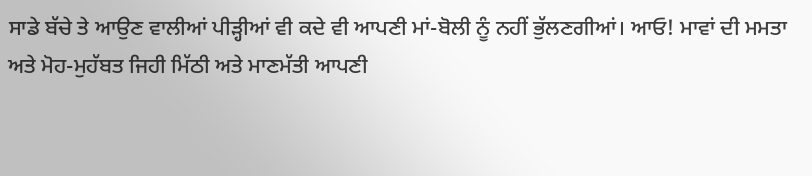ਸਾਡੇ ਬੱਚੇ ਤੇ ਆਉਣ ਵਾਲੀਆਂ ਪੀੜ੍ਹੀਆਂ ਵੀ ਕਦੇ ਵੀ ਆਪਣੀ ਮਾਂ-ਬੋਲੀ ਨੂੰ ਨਹੀਂ ਭੁੱਲਣਗੀਆਂ। ਆਓ! ਮਾਵਾਂ ਦੀ ਮਮਤਾ ਅਤੇ ਮੋਹ-ਮੁਹੱਬਤ ਜਿਹੀ ਮਿੱਠੀ ਅਤੇ ਮਾਣਮੱਤੀ ਆਪਣੀ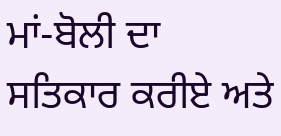ਮਾਂ-ਬੋਲੀ ਦਾ ਸਤਿਕਾਰ ਕਰੀਏ ਅਤੇ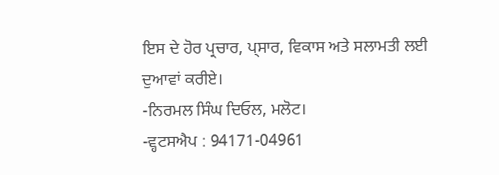ਇਸ ਦੇ ਹੋਰ ਪ੍ਰਚਾਰ, ਪ੍ਸਾਰ, ਵਿਕਾਸ ਅਤੇ ਸਲਾਮਤੀ ਲਈ ਦੁਆਵਾਂ ਕਰੀਏ।
-ਨਿਰਮਲ ਸਿੰਘ ਦਿਓਲ, ਮਲੋਟ।
-ਵ੍ਹਟਸਐਪ : 94171-04961